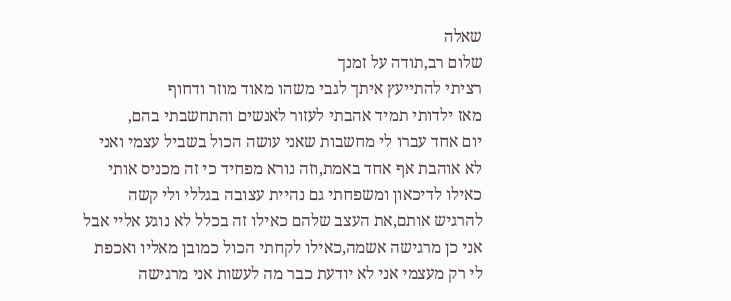שאלה
שלום רב,תודה על זמנך
רציתי להתייעץ איתך לגבי משהו מאוד מוזר ודחוף
מאז ילדותי תמיד אהבתי לעזור לאנשים והתחשבתי בהם,
יום אחד עברו לי מחשבות שאני עושה הכול בשביל עצמי ואני לא אוהבת אף אחד באמת,וזה נורא מפחיד כי זה מכניס אותי כאילו לדיכאון ומשפחתי גם נהיית עצובה בגללי ולי קשה להרגיש אותם,את העצב שלהם כאילו זה בכלל לא נוגע אליי אבל אני כן מרגישה אשמה,כאילו לקחתי הכול כמובן מאליו ואכפת לי רק מעצמי אני לא יודעת כבר מה לעשות אני מרגישה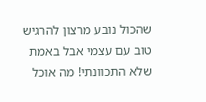שהכול נובע מרצון להרגיש טוב עם עצמי אבל באמת שלא התכוונתי! מה אוכל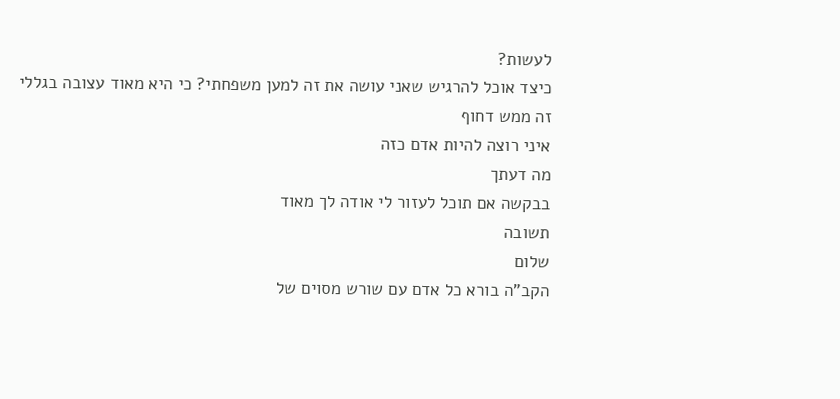לעשות?
כיצד אוכל להרגיש שאני עושה את זה למען משפחתי? כי היא מאוד עצובה בגללי
זה ממש דחוף
איני רוצה להיות אדם כזה
מה דעתך
בבקשה אם תוכל לעזור לי אודה לך מאוד
תשובה
שלום
הקב"ה בורא כל אדם עם שורש מסוים של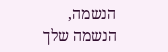הנשמה, הנשמה שלך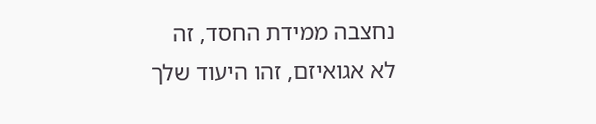נחצבה ממידת החסד, זה לא אגואיזם, זהו היעוד שלך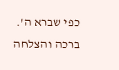כפי שברא ה'.
ברכה והצלחה